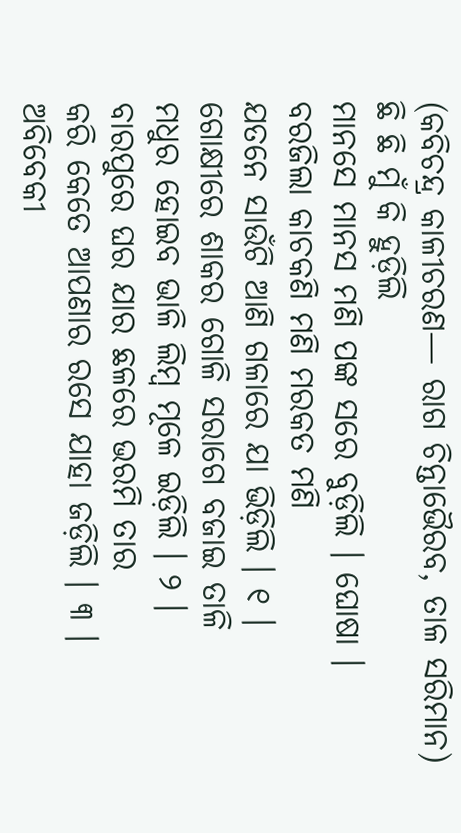(କବିଚନ୍ଦ୍ର କାଳୀଚରଣ— ରାଗ ଚିନ୍ତାଭୈରବ, ତାଳ ସରିମାନ)
ଛି ଛି ମୁଁ କି ହୁଡ଼ିଲି
ମାନସେ ମାନସ ମଣି ପଙ୍କ ସରେ ବୁଡ଼ିଲି । ଘୋଷା ।
ବରଜିଲା କାଚକଣି ମଣି ମରକତ ମଣି
ଯତନେ ସାଉଁଟି ଆଣି ଗଳାରେ ଯା ଭିଡ଼ିଲି । ୧ ।
ଗୋକ୍ଷୀରେ ଶାକର ଗୋଳି ସରାଗେ ବଜାଇ ତାଳି
ମଧୁର ହୋଇବ ଭାଳି ଲିମ୍ବ ମୂଳେ ଇଡ଼ିଲି । ୨ ।
ବାରପୁରେ ଘର ଯାର ଛଳରେ ଭରମି ତାର
କରି କେତେ ଆପଣାର ରସେ ଯାହା ଜଡ଼ିଲି । ୩ ।
ଅବିବେକୀ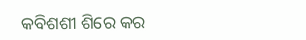କବିଶଶୀ ଶିରେ କର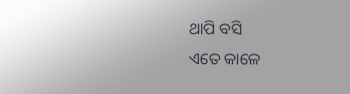ଥାପି ବସି
ଏତେ କାଳେ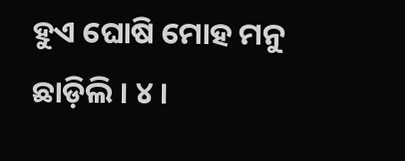ହୁଏ ଘୋଷି ମୋହ ମନୁ ଛାଡ଼ିଲି । ୪ ।